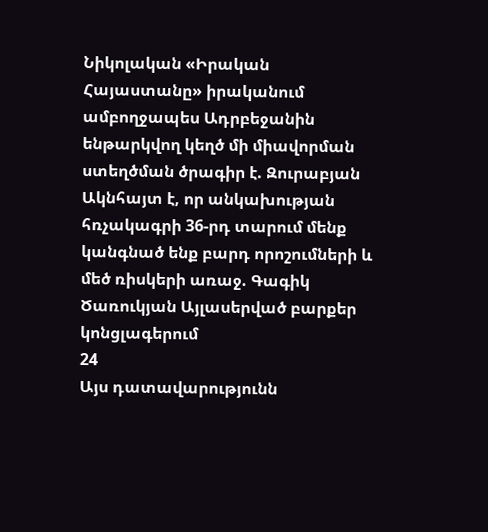Նիկոլական «Իրական Հայաստանը» իրականում ամբողջապես Ադրբեջանին ենթարկվող կեղծ մի միավորման ստեղծման ծրագիր է. Զուրաբյան Ակնհայտ է, որ անկախության հռչակագրի 36-րդ տարում մենք կանգնած ենք բարդ որոշումների և մեծ ռիսկերի առաջ. Գագիկ Ծառուկյան Այլասերված բարքեր կոնցլագերում
24
Այս դատավարությունն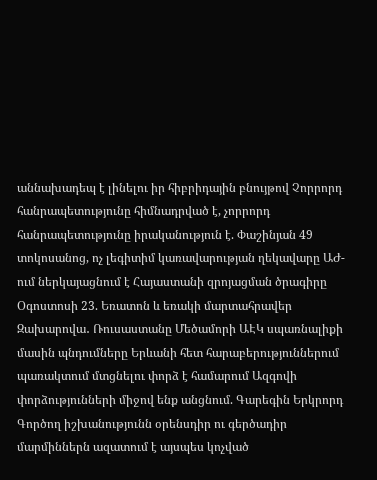աննախադեպ է լինելու իր հիբրիդային բնույթով Չորրորդ հանրապետությունը հիմնադրված է, չորրորդ հանրապետությունը իրականություն է. Փաշինյան 49 տոկոսանոց, ոչ լեգիտիմ կառավարության ղեկավարը ԱԺ-ում ներկայացնում է Հայաստանի զրոյացման ծրագիրը Օգոստոսի 23. Եռատոն և եռակի մարտահրավեր Զախարովա․ Ռուսաստանը Մեծամորի ԱԷԿ սպառնալիքի մասին պնդումները Երևանի հետ հարաբերություններում պառակտում մտցնելու փորձ է համարում Ազգովի փորձությունների միջով ենք անցնում. Գարեգին Երկրորդ Գործող իշխանությունն օրենսդիր ու գերծադիր մարմիններն ազատում է այսպես կոչված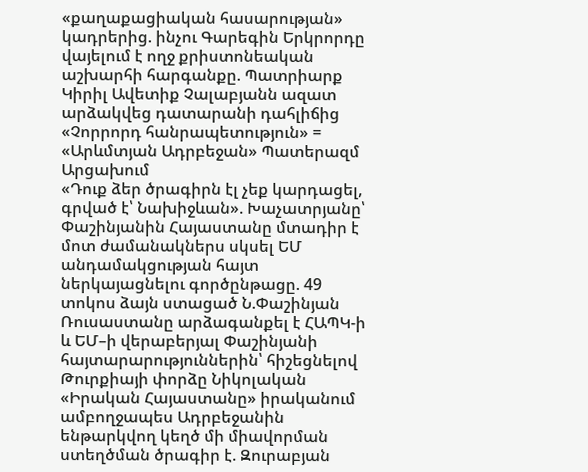«քաղաքացիական հասարության» կադրերից. ինչու Գարեգին Երկրորդը վայելում է ողջ քրիստոնեական աշխարհի հարգանքը. Պատրիարք Կիրիլ Ավետիք Չալաբյանն ազատ արձակվեց դատարանի դահլիճից «Չորրորդ հանրապետություն» = «Արևմտյան Ադրբեջան» Պատերազմ Արցախում
«Դուք ձեր ծրագիրն էլ չեք կարդացել, գրված է՝ Նախիջևան». Խաչատրյանը՝ Փաշինյանին Հայաստանը մտադիր է մոտ ժամանակներս սկսել ԵՄ անդամակցության հայտ ներկայացնելու գործընթացը. 49 տոկոս ձայն ստացած Ն.Փաշինյան Ռուսաստանը արձագանքել է ՀԱՊԿ-ի և ԵՄ–ի վերաբերյալ Փաշինյանի հայտարարություններին՝ հիշեցնելով Թուրքիայի փորձը Նիկոլական «Իրական Հայաստանը» իրականում ամբողջապես Ադրբեջանին ենթարկվող կեղծ մի միավորման ստեղծման ծրագիր է. Զուրաբյան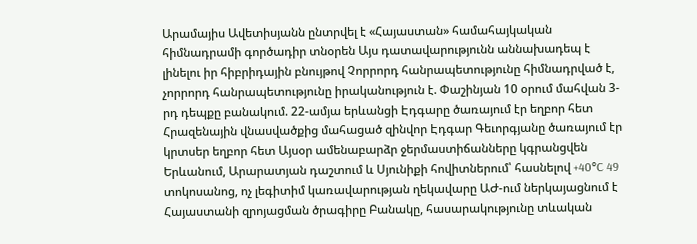Արամայիս Ավետիսյանն ընտրվել է «Հայաստան» համահայկական հիմնադրամի գործադիր տնօրեն Այս դատավարությունն աննախադեպ է լինելու իր հիբրիդային բնույթով Չորրորդ հանրապետությունը հիմնադրված է, չորրորդ հանրապետությունը իրականություն է. Փաշինյան 10 օրում մահվան 3-րդ դեպքը բանակում. 22-ամյա երևանցի Էդգարը ծառայում էր եղբոր հետ Հրազենային վնասվածքից մահացած զինվոր Էդգար Գեւորգյանը ծառայում էր կրտսեր եղբոր հետ Այսօր ամենաբարձր ջերմաստիճանները կգրանցվեն Երևանում, Արարատյան դաշտում և Սյունիքի հովիտներում՝ հասնելով +40°C 49 տոկոսանոց, ոչ լեգիտիմ կառավարության ղեկավարը ԱԺ-ում ներկայացնում է Հայաստանի զրոյացման ծրագիրը Բանակը, հասարակությունը տևական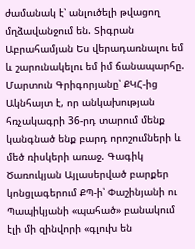ժամանակ է՝ անլուծելի թվացող մղձավանջում են. Տիգրան Աբրահամյան Ես վերադառնալու եմ և շարունակելու եմ իմ ճանապարհը. Մարտուն Գրիգորյանը՝ ՔԿՀ-ից Ակնհայտ է, որ անկախության հռչակագրի 36-րդ տարում մենք կանգնած ենք բարդ որոշումների և մեծ ռիսկերի առաջ. Գագիկ Ծառուկյան Այլասերված բարքեր կոնցլագերում ՔՊ-ի՝ Փաշինյանի ու Պապիկյանի «պահած» բանակում էլի մի զինվորի «գլուխ են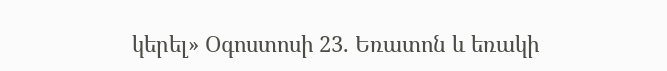կերել» Օգոստոսի 23. Եռատոն և եռակի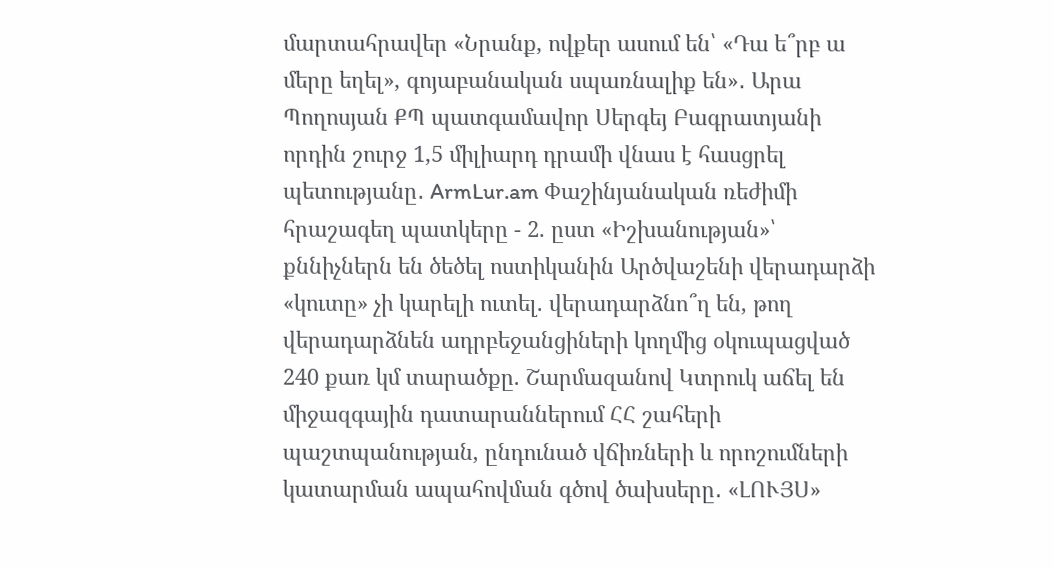մարտահրավեր «Նրանք, ովքեր ասում են՝ «Դա ե՞րբ ա մերը եղել», գոյաբանական սպառնալիք են»․ Արա Պողոսյան ՔՊ պատգամավոր Սերգեյ Բագրատյանի որդին շուրջ 1,5 միլիարդ դրամի վնաս է հասցրել պետությանը․ ArmLur.am Փաշինյանական ռեժիմի հրաշագեղ պատկերը - 2. ըստ «Իշխանության»՝ քննիչներն են ծեծել ոստիկանին Արծվաշենի վերադարձի «կուտը» չի կարելի ուտել. վերադարձնո՞ղ են, թող վերադարձնեն ադրբեջանցիների կողմից օկուպացված 240 քառ կմ տարածքը. Շարմազանով Կտրուկ աճել են միջազգային դատարաններում ՀՀ շահերի պաշտպանության, ընդունած վճիռների և որոշումների կատարման ապահովման գծով ծախսերը․ «ԼՈՒՅՍ»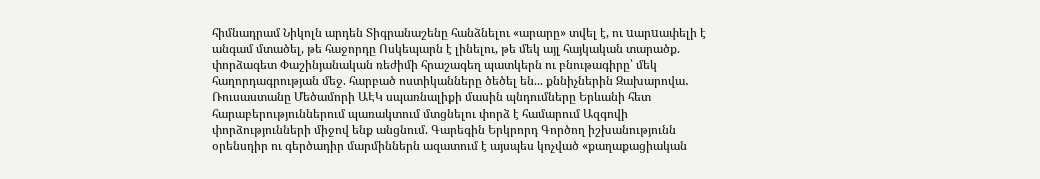հիմնադրամ Նիկոլն արդեն Տիգրանաշենը հանձնելու «արարը» տվել է, ու uարuափելի է անգամ մտածել, թե հաջորդը Ոսկեպարն է լինելու, թե մեկ այլ հայկական տարածք. փորձագետ Փաշինյանական ռեժիմի հրաշագեղ պատկերն ու բնութագիրը՝ մեկ հաղորդագրության մեջ. հարբած ոստիկանները ծեծել են... քննիչներին Զախարովա․ Ռուսաստանը Մեծամորի ԱԷԿ սպառնալիքի մասին պնդումները Երևանի հետ հարաբերություններում պառակտում մտցնելու փորձ է համարում Ազգովի փորձությունների միջով ենք անցնում. Գարեգին Երկրորդ Գործող իշխանությունն օրենսդիր ու գերծադիր մարմիններն ազատում է այսպես կոչված «քաղաքացիական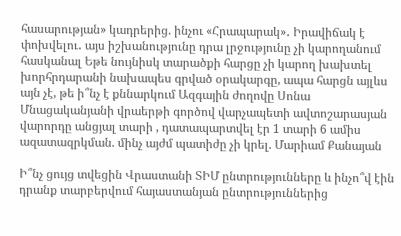հասարության» կադրերից. ինչու «Հրապարակ»․ Իրավիճակ է փոխվելու․ այս իշխանությունը դրա լրջությունը չի կարողանում հասկանալ Եթե նույնիսկ տարածքի հարցը չի կարող խախտել խորհրդարանի նախապես գրված օրակարգը, ապա հարցն այլևս այն չէ, թե ի՞նչ է քննարկում Ազգային ժողովը Սոնա Մնացականյանի վրաերթի գործով վարչապետի ավտոշարասյան վարորդը անցյալ տարի , դատապարտվել էր 1 տարի 6 ամիս ազատազրկման. մինչ այժմ պատիժը չի կրել. Մարիամ Քանայան

Ի՞նչ ցույց տվեցին Վրաստանի ՏԻՄ ընտրությունները և ինչո՞վ էին դրանք տարբերվում հայաստանյան ընտրություններից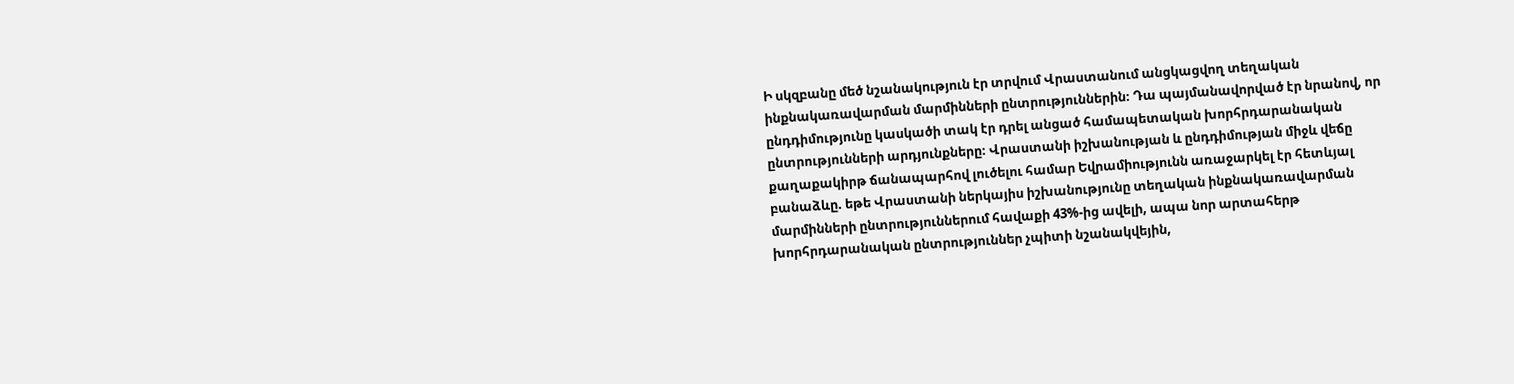Ի սկզբանը մեծ նշանակություն էր տրվում Վրաստանում անցկացվող տեղական ինքնակառավարման մարմինների ընտրություններին։ Դա պայմանավորված էր նրանով, որ ընդդիմությունը կասկածի տակ էր դրել անցած համապետական խորհրդարանական ընտրությունների արդյունքները։ Վրաստանի իշխանության և ընդդիմության միջև վեճը քաղաքակիրթ ճանապարհով լուծելու համար Եվրամիությունն առաջարկել էր հետևյալ բանաձևը. եթե Վրաստանի ներկայիս իշխանությունը տեղական ինքնակառավարման մարմինների ընտրություններում հավաքի 43%-ից ավելի, ապա նոր արտահերթ խորհրդարանական ընտրություններ չպիտի նշանակվեյին,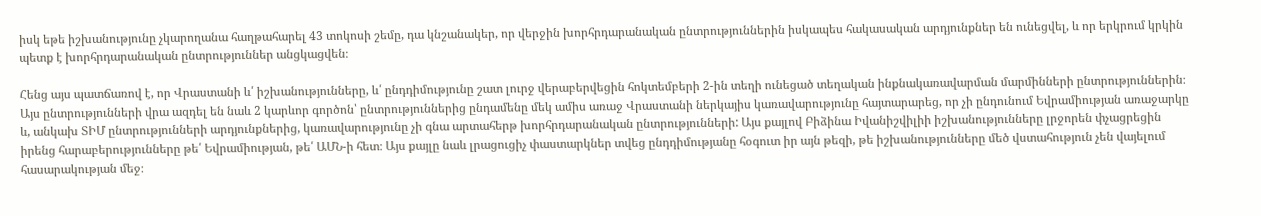իսկ եթե իշխանությունը չկարողանա հաղթահարել 43 տոկոսի շեմը, դա կնշանակեր, որ վերջին խորհրդարանական ընտրություններին իսկապես հակասական արդյունքներ են ունեցվել, և որ երկրում կրկին պետք է խորհրդարանական ընտրություններ անցկացվեն։

Հենց այս պատճառով է, որ Վրաստանի և՛ իշխանությունները, և՛ ընդդիմությունը շատ լուրջ վերաբերվեցին հոկտեմբերի 2-ին տեղի ունեցած տեղական ինքնակառավարման մարմինների ընտրություններին։ Այս ընտրությունների վրա ազդել են նաև 2 կարևոր գործոն՝ ընտրություններից ընդամենը մեկ ամիս առաջ Վրաստանի ներկայիս կառավարությունը հայտարարեց, որ չի ընդունում Եվրամիության առաջարկը և, անկախ ՏԻՄ ընտրությունների արդյունքներից, կառավարությունը չի գնա արտահերթ խորհրդարանական ընտրությունների: Այս քայլով Բիձինա Իվանիշվիլիի իշխանությունները լրջորեն փչացրեցին իրենց հարաբերությունները թե՛ Եվրամիության, թե՛ ԱՄՆ-ի հետ։ Այս քայլը նաև լրացուցիչ փաստարկներ տվեց ընդդիմությանը հօգուտ իր այն թեզի, թե իշխանությունները մեծ վստահություն չեն վայելում հասարակության մեջ։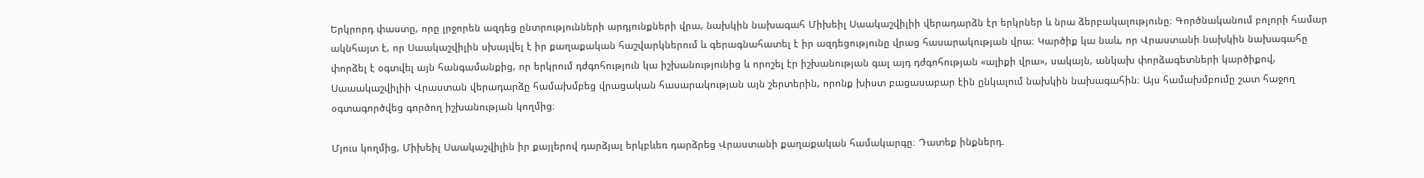Երկրորդ փաստը, որը լրջորեն ազդեց ընտրությունների արդյունքների վրա, նախկին նախագահ Միխեիլ Սաակաշվիլիի վերադարձն էր երկրներ և նրա ձերբակալությունը։ Գործնականում բոլորի համար ակնհայտ է, որ Սաակաշվիլին սխալվել է իր քաղաքական հաշվարկներում և գերագնահատել է իր ազդեցությունը վրաց հասարակության վրա։ Կարծիք կա նաև, որ Վրաստանի նախկին նախագահը փորձել է օգտվել այն հանգամանքից, որ երկրում դժգոհություն կա իշխանությունից և որոշել էր իշխանության գալ այդ դժգոհության «ալիքի վրա», սակայն, անկախ փորձագետների կարծիքով, Սաաակաշվիլիի Վրաստան վերադարձը համախմբեց վրացական հասարակության այն շերտերին, որոնք խիստ բացասաբար էին ընկալում նախկին նախագահին։ Այս համախմբումը շատ հաջող օգտագործվեց գործող իշխանության կողմից։

Մյուս կողմից, Միխեիլ Սաակաշվիլին իր քայլերով դարձյալ երկբևեռ դարձրեց Վրաստանի քաղաքական համակարգը։ Դատեք ինքներդ.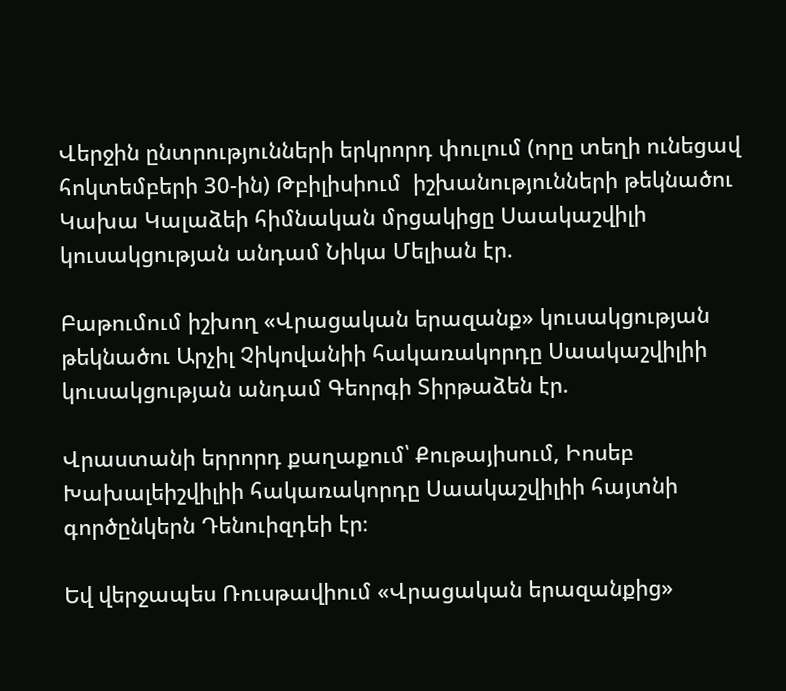Վերջին ընտրությունների երկրորդ փուլում (որը տեղի ունեցավ հոկտեմբերի 30-ին) Թբիլիսիում  իշխանությունների թեկնածու Կախա Կալաձեի հիմնական մրցակիցը Սաակաշվիլի կուսակցության անդամ Նիկա Մելիան էր.

Բաթումում իշխող «Վրացական երազանք» կուսակցության թեկնածու Արչիլ Չիկովանիի հակառակորդը Սաակաշվիլիի կուսակցության անդամ Գեորգի Տիրթաձեն էր.

Վրաստանի երրորդ քաղաքում՝ Քութայիսում, Իոսեբ Խախալեիշվիլիի հակառակորդը Սաակաշվիլիի հայտնի գործընկերն Դենուիզդեի էր։

Եվ վերջապես Ռուսթավիում «Վրացական երազանքից»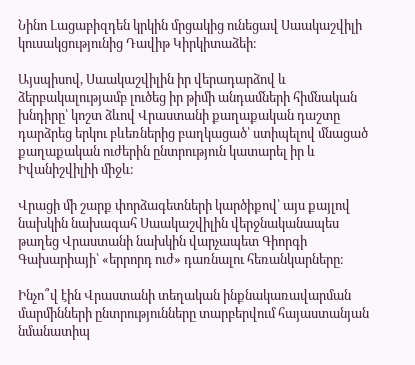Նինո Լացաբիզդեն կրկին մրցակից ունեցավ Սաակաշվիլի կուսակցությունից Դավիթ Կիրկիտաձեի։

Այսպիսով, Սաակաշվիլին իր վերադարձով և ձերբակալությամբ լուծեց իր թիմի անդամների հիմնական խնդիրը՝ կոշտ ձևով Վրաստանի քաղաքական դաշտը դարձրեց երկու բևեռներից բաղկացած՝ ստիպելով մնացած քաղաքական ուժերին ընտրություն կատարել իր և Իվանիշվիլիի միջև։

Վրացի մի շարք փորձագետների կարծիքով՝ այս քայլով նախկին նախագահ Սաակաշվիլին վերջնականապես թաղեց Վրաստանի նախկին վարչապետ Գիորգի Գախարիայի՝ «երրորդ ուժ» դառնալու հեռանկարները։

Ինչո՞վ էին Վրաստանի տեղական ինքնակառավարման մարմինների ընտրությունները տարբերվում հայաստանյան նմանատիպ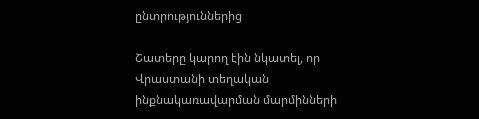ընտրություններից

Շատերը կարող էին նկատել, որ Վրաստանի տեղական ինքնակառավարման մարմինների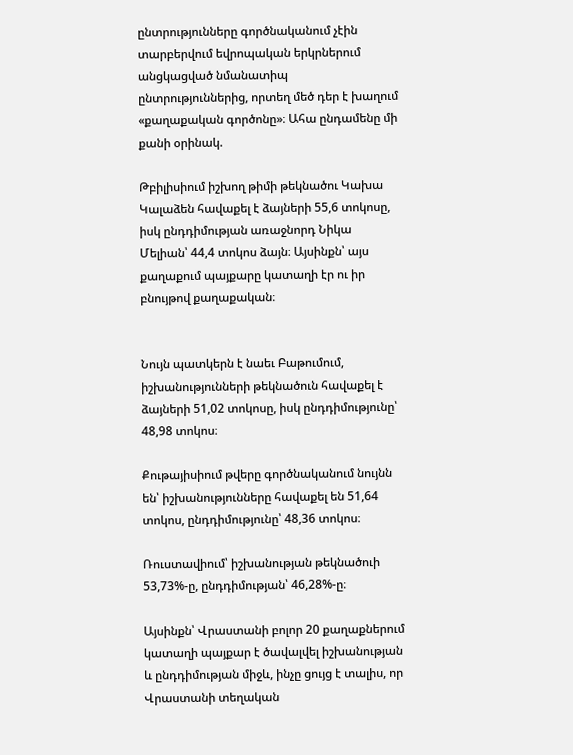ընտրությունները գործնականում չէին տարբերվում եվրոպական երկրներում անցկացված նմանատիպ ընտրություններից, որտեղ մեծ դեր է խաղում «քաղաքական գործոնը»։ Ահա ընդամենը մի քանի օրինակ.

Թբիլիսիում իշխող թիմի թեկնածու Կախա Կալաձեն հավաքել է ձայների 55,6 տոկոսը, իսկ ընդդիմության առաջնորդ Նիկա Մելիան՝ 44,4 տոկոս ձայն։ Այսինքն՝ այս քաղաքում պայքարը կատաղի էր ու իր բնույթով քաղաքական։


Նույն պատկերն է նաեւ Բաթումում, իշխանությունների թեկնածուն հավաքել է ձայների 51,02 տոկոսը, իսկ ընդդիմությունը՝ 48,98 տոկոս։

Քութայիսիում թվերը գործնականում նույնն են՝ իշխանությունները հավաքել են 51,64 տոկոս, ընդդիմությունը՝ 48,36 տոկոս։

Ռուստավիում՝ իշխանության թեկնածուի 53,73%-ը, ընդդիմության՝ 46,28%-ը։

Այսինքն՝ Վրաստանի բոլոր 20 քաղաքներում կատաղի պայքար է ծավալվել իշխանության և ընդդիմության միջև, ինչը ցույց է տալիս, որ Վրաստանի տեղական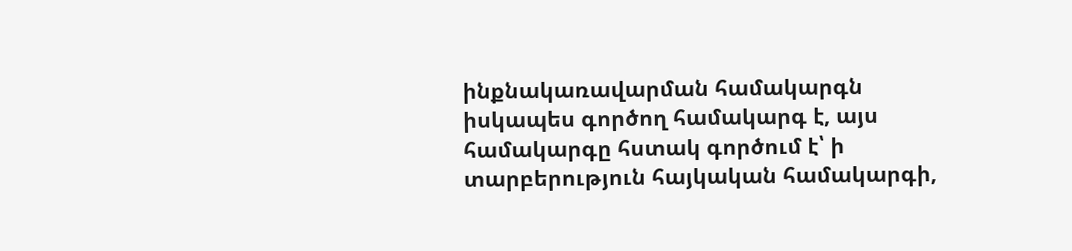ինքնակառավարման համակարգն իսկապես գործող համակարգ է, այս համակարգը հստակ գործում է՝ ի տարբերություն հայկական համակարգի,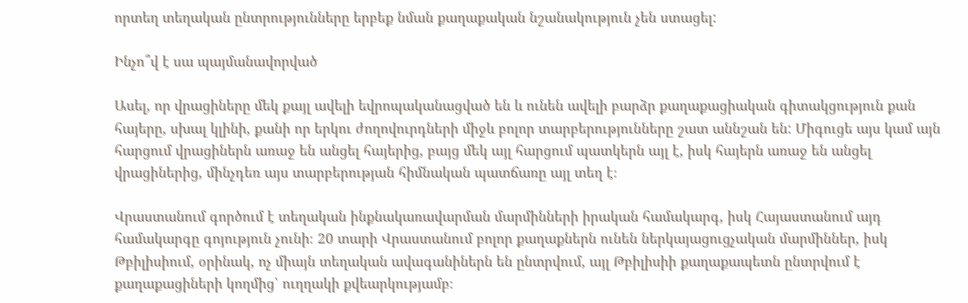որտեղ տեղական ընտրությունները երբեք նման քաղաքական նշանակություն չեն ստացել:

Ինչո՞վ է սա պայմանավորված

Ասել, որ վրացիները մեկ քայլ ավելի եվրոպականացված են և ունեն ավելի բարձր քաղաքացիական գիտակցություն քան հայերը, սխալ կլինի, քանի որ երկու ժողովուրդների միջև բոլոր տարբերությունները շատ աննշան են: Միգուցե այս կամ այն հարցում վրացիներն առաջ են անցել հայերից, բայց մեկ այլ հարցում պատկերն այլ է, իսկ հայերն առաջ են անցել վրացիներից, մինչդեռ այս տարբերության հիմնական պատճառը այլ տեղ է։

Վրաստանում գործում է տեղական ինքնակառավարման մարմինների իրական համակարգ, իսկ Հայաստանում այդ համակարգը գոյություն չունի։ 20 տարի Վրաստանում բոլոր քաղաքներն ունեն ներկայացուցչական մարմիններ, իսկ Թբիլիսիում, օրինակ, ոչ միայն տեղական ավագանիներն են ընտրվում, այլ Թբիլիսիի քաղաքապետն ընտրվում է քաղաքացիների կողմից՝ ուղղակի քվեարկությամբ։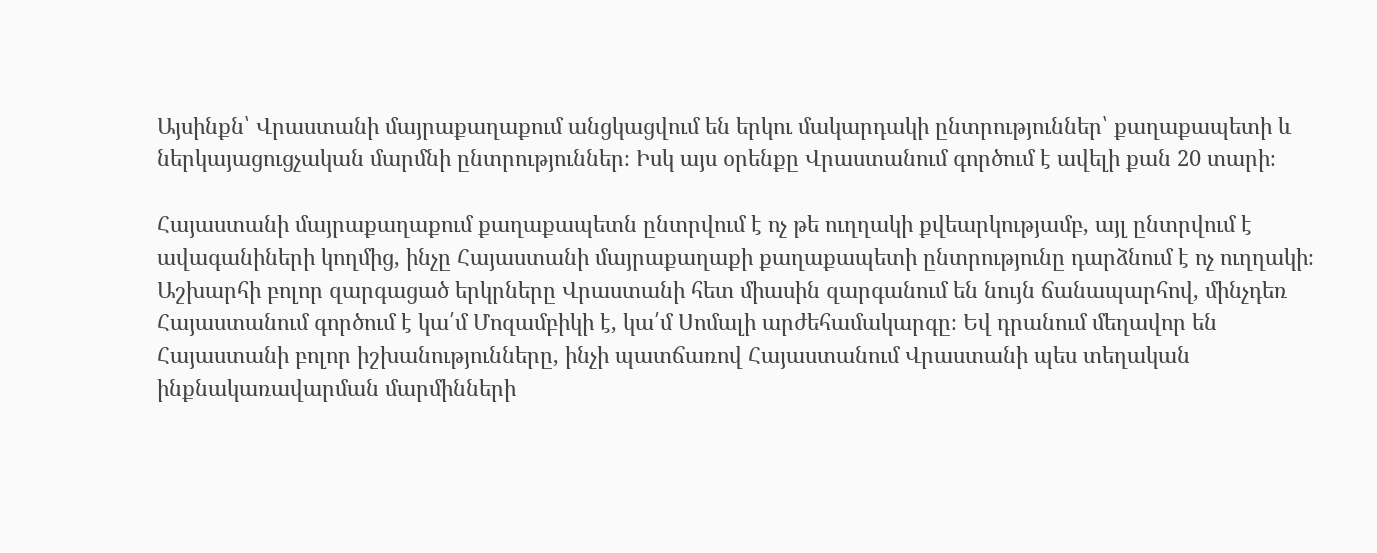Այսինքն՝ Վրաստանի մայրաքաղաքում անցկացվում են երկու մակարդակի ընտրություններ՝ քաղաքապետի և ներկայացուցչական մարմնի ընտրություններ։ Իսկ այս օրենքը Վրաստանում գործում է ավելի քան 20 տարի։

Հայաստանի մայրաքաղաքում քաղաքապետն ընտրվում է ոչ թե ուղղակի քվեարկությամբ, այլ ընտրվում է ավագանիների կողմից, ինչը Հայաստանի մայրաքաղաքի քաղաքապետի ընտրությունը դարձնում է ոչ ուղղակի։ Աշխարհի բոլոր զարգացած երկրները Վրաստանի հետ միասին զարգանում են նույն ճանապարհով, մինչդեռ Հայաստանում գործում է կա՛մ Մոզամբիկի է, կա՛մ Սոմալի արժեհամակարգը։ Եվ դրանում մեղավոր են Հայաստանի բոլոր իշխանությունները, ինչի պատճառով Հայաստանում Վրաստանի պես տեղական ինքնակառավարման մարմինների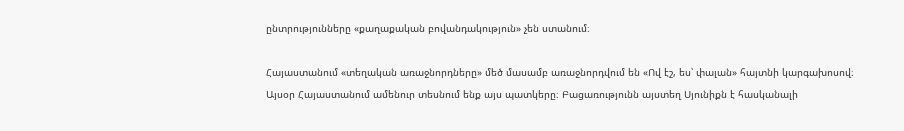ընտրությունները «քաղաքական բովանդակություն» չեն ստանում։

Հայաստանում «տեղական առաջնորդները» մեծ մասամբ առաջնորդվում են «Ով էշ, ես՝ փալան» հայտնի կարգախոսով։ Այսօր Հայաստանում ամենուր տեսնում ենք այս պատկերը։ Բացառությունն այստեղ Սյունիքն է հասկանալի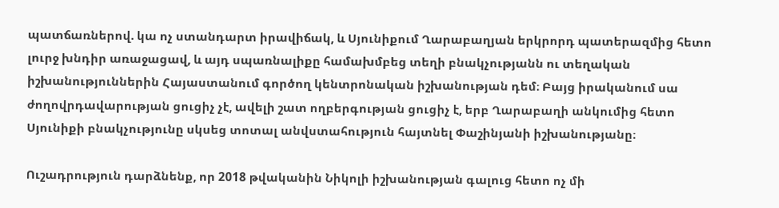պատճառներով. կա ոչ ստանդարտ իրավիճակ, և Սյունիքում Ղարաբաղյան երկրորդ պատերազմից հետո լուրջ խնդիր առաջացավ, և այդ սպառնալիքը համախմբեց տեղի բնակչությանն ու տեղական իշխանություններին Հայաստանում գործող կենտրոնական իշխանության դեմ։ Բայց իրականում սա ժողովրդավարության ցուցիչ չէ, ավելի շատ ողբերգության ցուցիչ է, երբ Ղարաբաղի անկումից հետո Սյունիքի բնակչությունը սկսեց տոտալ անվստահություն հայտնել Փաշինյանի իշխանությանը։

Ուշադրություն դարձնենք, որ 2018 թվականին Նիկոլի իշխանության գալուց հետո ոչ մի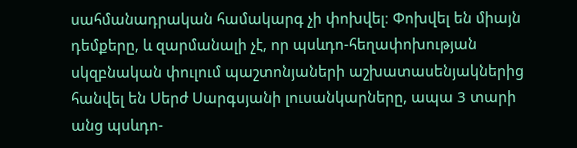սահմանադրական համակարգ չի փոխվել։ Փոխվել են միայն դեմքերը, և զարմանալի չէ, որ պսևդո-հեղափոխության սկզբնական փուլում պաշտոնյաների աշխատասենյակներից հանվել են Սերժ Սարգսյանի լուսանկարները, ապա 3 տարի անց պսևդո-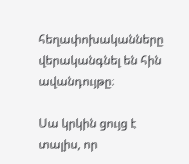հեղափոխականները վերականգնել են հին ավանդույթը։

Սա կրկին ցույց է տալիս, որ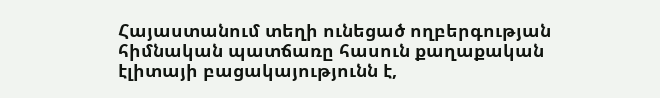Հայաստանում տեղի ունեցած ողբերգության հիմնական պատճառը հասուն քաղաքական էլիտայի բացակայությունն է,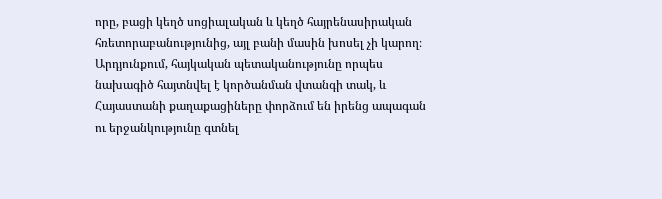որը, բացի կեղծ սոցիալական և կեղծ հայրենասիրական հռետորաբանությունից, այլ բանի մասին խոսել չի կարող։ Արդյունքում, հայկական պետականությունը որպես նախագիծ հայտնվել է կործանման վտանգի տակ, և Հայաստանի քաղաքացիները փորձում են իրենց ապագան ու երջանկությունը գտնել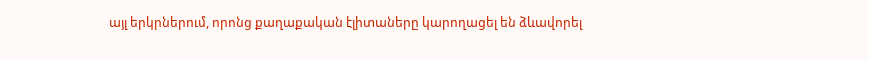այլ երկրներում, որոնց քաղաքական էլիտաները կարողացել են ձևավորել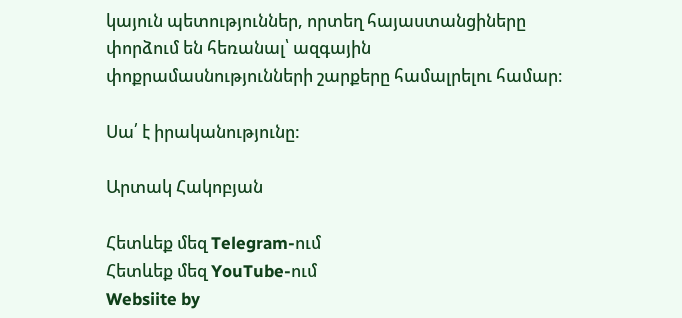կայուն պետություններ, որտեղ հայաստանցիները փորձում են հեռանալ՝ ազգային փոքրամասնությունների շարքերը համալրելու համար։

Սա՛ է իրականությունը:

Արտակ Հակոբյան

Հետևեք մեզ Telegram-ում
Հետևեք մեզ YouTube-ում
Websiite by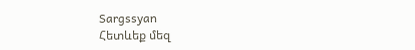Sargssyan
Հետևեք մեզ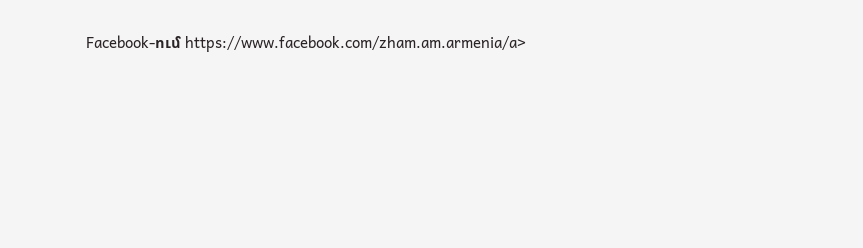Facebook-ում https://www.facebook.com/zham.am.armenia/a>